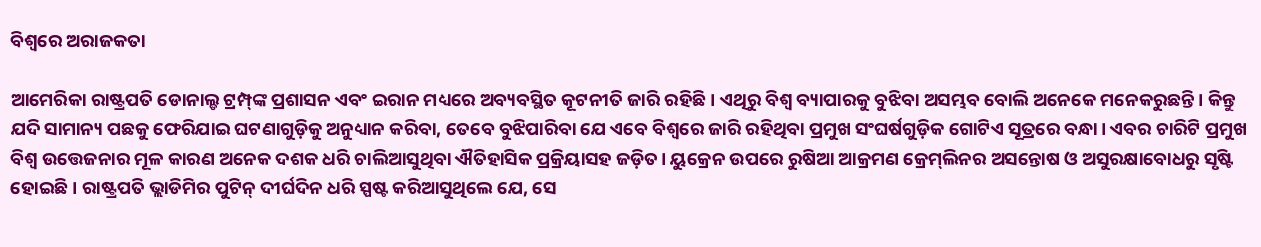ବିଶ୍ୱରେ ଅରାଜକତା

ଆମେରିକା ରାଷ୍ଟ୍ରପତି ଡୋନାଲ୍ଡ ଟ୍ରମ୍ପ୍‌ଙ୍କ ପ୍ରଶାସନ ଏବଂ ଇରାନ ମଧ୍ୟରେ ଅବ୍ୟବସ୍ଥିତ କୂଟନୀତି ଜାରି ରହିଛି। ଏଥିରୁ ବିଶ୍ୱ ବ୍ୟାପାରକୁ ବୁଝିବା ଅସମ୍ଭବ ବୋଲି ଅନେକେ ମନେକରୁଛନ୍ତି। କିନ୍ତୁ ଯଦି ସାମାନ୍ୟ ପଛକୁ ଫେରିଯାଇ ଘଟଣାଗୁଡ଼ିକୁ ଅନୁଧ୍ୟାନ କରିବା, ତେବେ ବୁଝିପାରିବା ଯେ ଏବେ ବିଶ୍ୱରେ ଜାରି ରହିଥିବା ପ୍ରମୁଖ ସଂଘର୍ଷଗୁଡ଼ିକ ଗୋଟିଏ ସୂତ୍ରରେ ବନ୍ଧା। ଏବର ଚାରିଟି ପ୍ରମୁଖ ବିଶ୍ୱ ଉତ୍ତେଜନାର ମୂଳ କାରଣ ଅନେକ ଦଶକ ଧରି ଚାଲିଆସୁଥିବା ଐତିହାସିକ ପ୍ରକ୍ରିୟାସହ ଜଡ଼ିତ। ୟୁକ୍ରେନ ଉପରେ ରୁଷିଆ ଆକ୍ରମଣ କ୍ରେମ୍‌ଲିନର ଅସନ୍ତୋଷ ଓ ଅସୁରକ୍ଷାବୋଧରୁ ସୃଷ୍ଟି ହୋଇଛି। ରାଷ୍ଟ୍ରପତି ଭ୍ଲାଡିମିର ପୁଟିନ୍‌ ଦୀର୍ଘଦିନ ଧରି ସ୍ପଷ୍ଟ କରିଆସୁଥିଲେ ଯେ, ସେ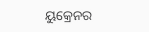ୟୁକ୍ରେନର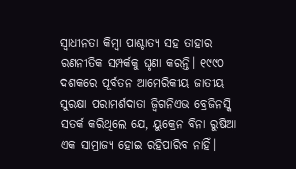ସ୍ବାଧୀନତା କିମ୍ବା ପାଶ୍ଚାତ୍ୟ ସହ ତାହାର ରଣନୀତିକ ସମ୍ପର୍କକୁ ଘୃଣା କରନ୍ତି। ୧୯୯୦ ଦଶକରେ ପୂର୍ବତନ ଆମେରିକୀୟ ଜାତୀୟ ସୁରକ୍ଷା ପରାମର୍ଶଦାତା ଜ୍ବିଗନିଏଭ ବ୍ରେଜିନସ୍କି ସତର୍କ କରିଥିଲେ ଯେ, ୟୁକ୍ରେନ ବିନା ରୁଷିଆ ଏକ ସାମ୍ରାଜ୍ୟ ହୋଇ ରହିପାରିବ ନାହିଁ।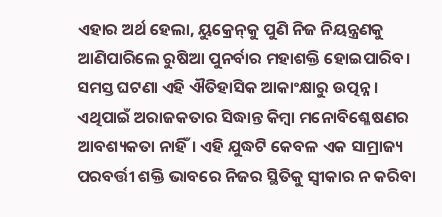ଏହାର ଅର୍ଥ ହେଲା, ୟୁକ୍ରେନ୍‌କୁ ପୁଣି ନିଜ ନିୟନ୍ତ୍ରଣକୁ ଆଣିପାରିଲେ ରୁଷିଆ ପୁନର୍ବାର ମହାଶକ୍ତି ହୋଇପାରିବ। ସମସ୍ତ ଘଟଣା ଏହି ଐତିହାସିକ ଆକାଂକ୍ଷାରୁ ଉତ୍ପନ୍ନ। ଏଥିପାଇଁ ଅରାଜକତାର ସିଦ୍ଧାନ୍ତ କିମ୍ବା ମନୋବିଶ୍ଳେଷଣର ଆବଶ୍ୟକତା ନାହିଁ। ଏହି ଯୁଦ୍ଧଟି କେବଳ ଏକ ସାମ୍ରାଜ୍ୟ ପରବର୍ତ୍ତୀ ଶକ୍ତି ଭାବରେ ନିଜର ସ୍ଥିତିକୁ ସ୍ବୀକାର ନ କରିବା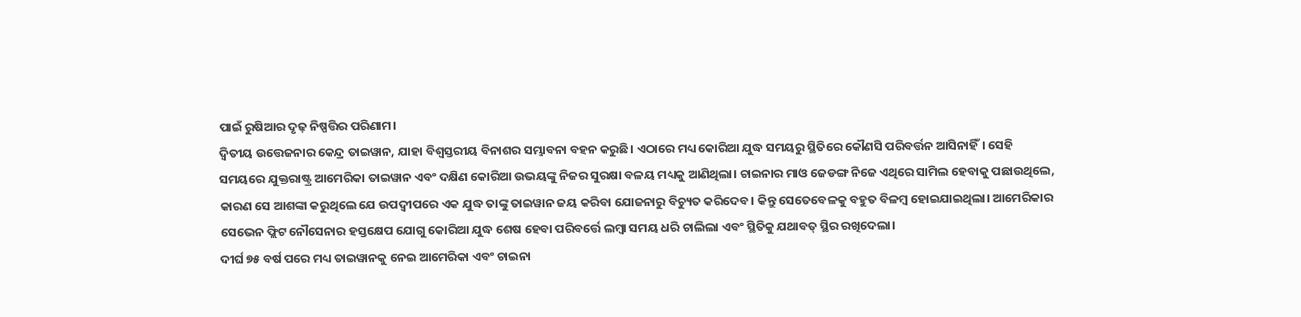ପାଇଁ ରୁଷିଆର ଦୃଢ଼ ନିଷ୍ପତ୍ତିର ପରିଣାମ।
ଦ୍ୱିତୀୟ ଉତ୍ତେଜନାର କେନ୍ଦ୍ର ତାଇୱାନ, ଯାହା ବିଶ୍ୱସ୍ତରୀୟ ବିନାଶର ସମ୍ଭାବନା ବହନ କରୁଛି। ଏଠାରେ ମଧ୍ୟ କୋରିଆ ଯୁଦ୍ଧ ସମୟରୁ ସ୍ଥିତିରେ କୌଣସି ପରିବର୍ତ୍ତନ ଆସିନାହିଁ। ସେହି ସମୟରେ ଯୁକ୍ତରାଷ୍ଟ୍ର ଆମେରିକା ତାଇୱାନ ଏବଂ ଦକ୍ଷିଣ କୋରିଆ ଉଭୟଙ୍କୁ ନିଜର ସୁରକ୍ଷା ବଳୟ ମଧ୍ୟକୁ ଆଣିଥିଲା। ଚାଇନାର ମାଓ ଜେଡଙ୍ଗ ନିଜେ ଏଥିରେ ସାମିଲ ହେବାକୁ ପଛାଉଥିଲେ, କାରଣ ସେ ଆଶଙ୍କା କରୁଥିଲେ ଯେ ଉପଦ୍ୱୀପରେ ଏକ ଯୁଦ୍ଧ ତାଙ୍କୁ ତାଇୱାନ ଜୟ କରିବା ଯୋଜନାରୁ ବିଚ୍ୟୁତ କରିଦେବ। କିନ୍ତୁ ସେତେବେଳକୁ ବହୁତ ବିଳମ୍ବ ହୋଇଯାଇଥିଲା। ଆମେରିକାର ସେଭେନ ଫ୍ଲିଟ ନୌସେନାର ହସ୍ତକ୍ଷେପ ଯୋଗୁ କୋରିଆ ଯୁଦ୍ଧ ଶେଷ ହେବା ପରିବର୍ତ୍ତେ ଲମ୍ବା ସମୟ ଧରି ଚାଲିଲା ଏବଂ ସ୍ଥିତିକୁ ଯଥାବତ୍‌ ସ୍ଥିର ରଖିଦେଲା।
ଦୀର୍ଘ ୭୫ ବର୍ଷ ପରେ ମଧ୍ୟ ତାଇୱାନକୁ ନେଇ ଆମେରିକା ଏବଂ ଚାଇନା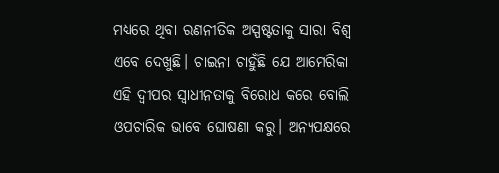ମଧ୍ୟରେ ଥିବା ରଣନୀତିକ ଅସ୍ପଷ୍ଟତାକୁ ସାରା ବିଶ୍ୱ ଏବେ ଦେଖୁଛି। ଚାଇନା ଚାହୁଁଛି ଯେ ଆମେରିକା ଏହି ଦ୍ୱୀପର ସ୍ବାଧୀନତାକୁ ବିରୋଧ କରେ ବୋଲି ଓପଚାରିକ ଭାବେ ଘୋଷଣା କରୁ। ଅନ୍ୟପକ୍ଷରେ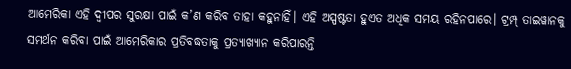ଆମେରିକା ଏହି ଦ୍ୱୀପର ସୁରକ୍ଷା ପାଇଁ କ’ଣ କରିବ ତାହା କହୁନାହିଁ। ଏହି ଅସ୍ପଷ୍ଟତା ହୁଏତ ଅଧିକ ସମୟ ରହିନପାରେ। ଟ୍ରମ୍ପ୍‌ ତାଇୱାନକୁ ସମର୍ଥନ କରିବା ପାଇଁ ଆମେରିକାର ପ୍ରତିବଦ୍ଧତାକୁ ପ୍ରତ୍ୟାଖ୍ୟାନ କରିପାରନ୍ତି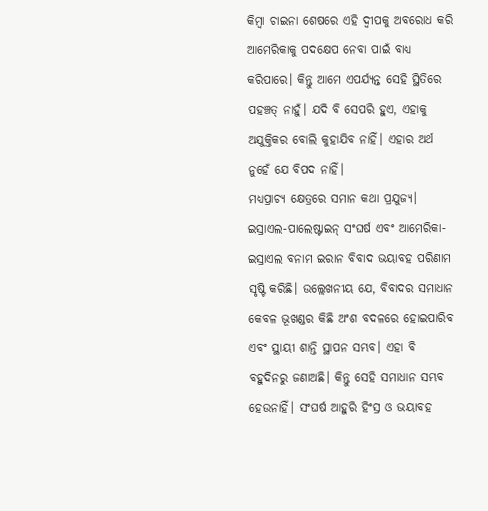କିମ୍ବା ଚାଇନା ଶେଷରେ ଏହି ଦ୍ୱୀପକୁ ଅବରୋଧ କରି ଆମେରିକାକୁ ପଦକ୍ଷେପ ନେବା ପାଇଁ ବାଧ୍ୟ କରିପାରେ। କିନ୍ତୁ ଆମେ ଏପର୍ଯ୍ୟନ୍ତ ସେହି ସ୍ଥିତିରେ ପହଞ୍ଚତ୍ ନାହୁଁ। ଯଦି ବି ସେପରି ହୁଏ, ଏହାକୁ ଅଯୁକ୍ତିକର ବୋଲି କୁହାଯିବ ନାହିଁ। ଏହାର ଅର୍ଥ ନୁହେଁ ଯେ ବିପଦ ନାହିଁ।
ମଧ୍ୟପ୍ରାଚ୍ୟ କ୍ଷେତ୍ରରେ ସମାନ କଥା ପ୍ରଯୁଜ୍ୟ। ଇସ୍ରାଏଲ-ପାଲେଷ୍ଟାଇନ୍‌ ସଂଘର୍ଷ ଏବଂ ଆମେରିକା-ଇସ୍ରାଏଲ ବନାମ ଇରାନ ବିବାଦ ଭୟାବହ ପରିଣାମ ସୃଷ୍ଟି କରିଛି। ଉଲ୍ଲେଖନୀୟ ଯେ, ବିବାଦର ସମାଧାନ କେବଳ ଭୂଖଣ୍ଡର କିଛି ଅଂଶ ବଦଳରେ ହୋଇପାରିବ ଏବଂ ସ୍ଥାୟୀ ଶାନ୍ତି ସ୍ଥାପନ ସମ୍ଭବ। ଏହା ବି ବହୁଦିନରୁ ଜଣାଅଛି। କିନ୍ତୁ ସେହି ସମାଧାନ ସମ୍ଭବ ହେଉନାହିଁ। ସଂଘର୍ଷ ଆହୁରି ହିଂସ୍ର ଓ ଭୟାବହ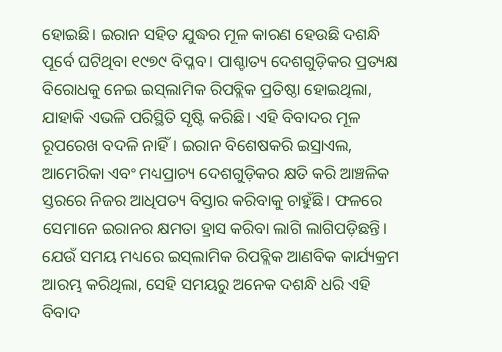ହୋଇଛି। ଇରାନ ସହିତ ଯୁଦ୍ଧର ମୂଳ କାରଣ ହେଉଛି ଦଶନ୍ଧି ପୂର୍ବେ ଘଟିଥିବା ୧୯୭୯ ବିପ୍ଳବ। ପାଶ୍ଚାତ୍ୟ ଦେଶଗୁଡ଼ିକର ପ୍ରତ୍ୟକ୍ଷ ବିରୋଧକୁ ନେଇ ଇସ୍‌ଲାମିକ ରିପବ୍ଲିକ ପ୍ରତିଷ୍ଠା ହୋଇଥିଲା, ଯାହାକି ଏଭଳି ପରିସ୍ଥିତି ସୃଷ୍ଟି କରିଛି। ଏହି ବିବାଦର ମୂଳ ରୂପରେଖ ବଦଳି ନାହିଁ। ଇରାନ ବିଶେଷକରି ଇସ୍ରାଏଲ, ଆମେରିକା ଏବଂ ମଧ୍ୟପ୍ରାଚ୍ୟ ଦେଶଗୁଡ଼ିକର କ୍ଷତି କରି ଆଞ୍ଚଳିକ ସ୍ତରରେ ନିଜର ଆଧିପତ୍ୟ ବିସ୍ତାର କରିବାକୁ ଚାହୁଁଛି। ଫଳରେ ସେମାନେ ଇରାନର କ୍ଷମତା ହ୍ରାସ କରିବା ଲାଗି ଲାଗିପଡ଼ିଛନ୍ତି। ଯେଉଁ ସମୟ ମଧ୍ୟରେ ଇସ୍‌ଲାମିକ ରିପବ୍ଲିକ ଆଣବିକ କାର୍ଯ୍ୟକ୍ରମ ଆରମ୍ଭ କରିଥିଲା, ସେହି ସମୟରୁ ଅନେକ ଦଶନ୍ଧି ଧରି ଏହି ବିବାଦ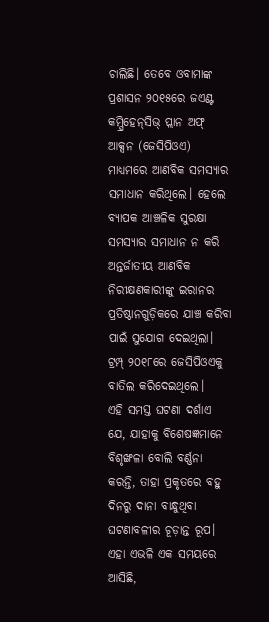ଚାଲିଛି। ତେବେ ଓବାମାଙ୍କ ପ୍ରଶାସନ ୨୦୧୫ରେ ଜଏଣ୍ଟ କମ୍ପ୍ରିହେନ୍‌ସିଭ୍‌ ପ୍ଲାନ ଅଫ୍‌ ଆକ୍ସନ (ଜେସିପିଓଏ) ମାଧ୍ୟମରେ ଆଣବିକ ସମସ୍ୟାର ସମାଧାନ କରିଥିଲେ। ହେଲେ ବ୍ୟାପକ ଆଞ୍ଚଳିକ ସୁରକ୍ଷା ସମସ୍ୟାର ସମାଧାନ ନ କରି ଅନ୍ତର୍ଜାତୀୟ ଆଣବିକ ନିରୀକ୍ଷଣକାରୀଙ୍କୁ ଇରାନର ପ୍ରତିଷ୍ଠାନଗୁଡ଼ିକରେ ଯାଞ୍ଚ କରିବା ପାଇଁ ସୁଯୋଗ ଦେଇଥିଲା। ଟ୍ରମ୍ପ୍‌ ୨୦୧୮ରେ ଜେସିପିଓଏକୁ ବାତିଲ କରିଦେଇଥିଲେ।
ଏହି ସମସ୍ତ ଘଟଣା ଦର୍ଶାଏ ଯେ, ଯାହାକୁ ବିଶେଷଜ୍ଞମାନେ ବିଶୃଙ୍ଖଳା ବୋଲି ବର୍ଣ୍ଣନା କରନ୍ତି, ତାହା ପ୍ରକୃତରେ ବହୁ ଦିନରୁ ଦାନା ବାନ୍ଧୁଥିବା ଘଟଣାବଳୀର ଚୂଡ଼ାନ୍ତ ରୂପ। ଏହା ଏଭଳି ଏକ ସମୟରେ ଆସିଛି,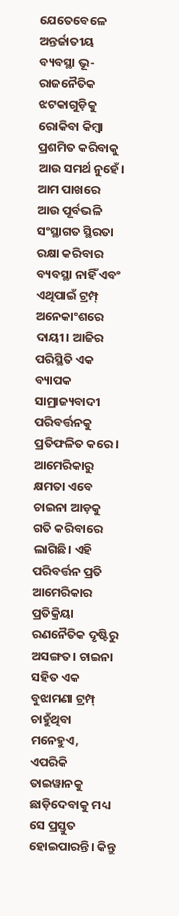ଯେତେବେଳେ ଅନ୍ତର୍ଜାତୀୟ ବ୍ୟବସ୍ଥା ଭୂ-ରାଜନୈତିକ ଝଟକାଗୁଡ଼ିକୁ ରୋକିବା କିମ୍ବା ପ୍ରଶମିତ କରିବାକୁ ଆଉ ସମର୍ଥ ନୁହେଁ। ଆମ ପାଖରେ ଆଉ ପୂର୍ବଭଳି ସଂସ୍ଥାଗତ ସ୍ଥିରତା ରକ୍ଷା କରିବାର ବ୍ୟବସ୍ଥା ନାହିଁ ଏବଂ ଏଥିପାଇଁ ଟ୍ରମ୍ପ୍‌ ଅନେକାଂଶରେ ଦାୟୀ। ଆଜିର ପରିସ୍ଥିତି ଏକ ବ୍ୟାପକ ସାମ୍ରାଜ୍ୟବାଦୀ ପରିବର୍ତ୍ତନକୁ ପ୍ରତିଫଳିତ କରେ। ଆମେରିକାରୁ କ୍ଷମତା ଏବେ ଚାଇନା ଆଡ଼କୁ ଗତି କରିବାରେ ଲାଗିଛି। ଏହି ପରିବର୍ତ୍ତନ ପ୍ରତି ଆମେରିକାର ପ୍ରତିକ୍ରିୟା ରଣନୈତିକ ଦୃଷ୍ଟିରୁ ଅସଙ୍ଗତ। ଚାଇନା ସହିତ ଏକ ବୁଝାମଣା ଟ୍ରମ୍ପ୍‌ ଚାହୁଁଥିବା ମନେହୁଏ, ଏପରିକି ତାଇୱାନକୁ ଛାଡ଼ିଦେବାକୁ ମଧ୍ୟ ସେ ପ୍ରସ୍ତୁତ ହୋଇପାରନ୍ତି। କିନ୍ତୁ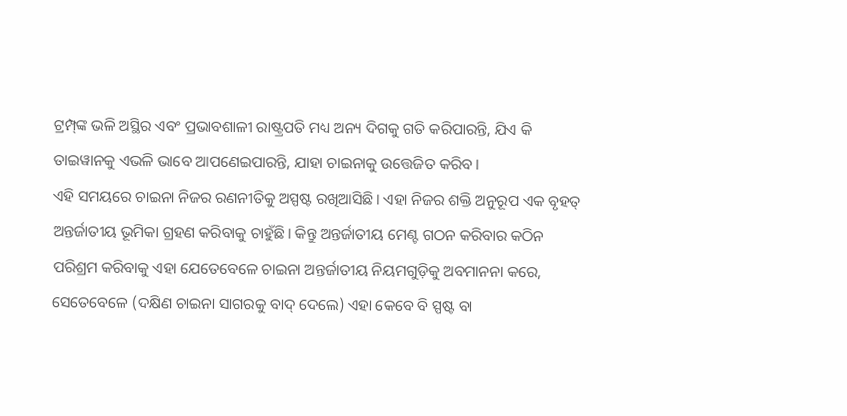ଟ୍ରମ୍ପ୍‌ଙ୍କ ଭଳି ଅସ୍ଥିର ଏବଂ ପ୍ରଭାବଶାଳୀ ରାଷ୍ଟ୍ରପତି ମଧ୍ୟ ଅନ୍ୟ ଦିଗକୁ ଗତି କରିପାରନ୍ତି, ଯିଏ କି ତାଇୱାନକୁ ଏଭଳି ଭାବେ ଆପଣେଇପାରନ୍ତି, ଯାହା ଚାଇନାକୁ ଉତ୍ତେଜିତ କରିବ।
ଏହି ସମୟରେ ଚାଇନା ନିଜର ରଣନୀତିକୁ ଅସ୍ପଷ୍ଟ ରଖିଆସିଛି। ଏହା ନିଜର ଶକ୍ତି ଅନୁରୂପ ଏକ ବୃହତ୍‌ ଅନ୍ତର୍ଜାତୀୟ ଭୂମିକା ଗ୍ରହଣ କରିବାକୁ ଚାହୁଁଛି। କିନ୍ତୁ ଅନ୍ତର୍ଜାତୀୟ ମେଣ୍ଟ ଗଠନ କରିବାର କଠିନ ପରିଶ୍ରମ କରିବାକୁ ଏହା ଯେତେବେଳେ ଚାଇନା ଅନ୍ତର୍ଜାତୀୟ ନିୟମଗୁଡ଼ିକୁ ଅବମାନନା କରେ, ସେତେବେଳେ (ଦକ୍ଷିଣ ଚାଇନା ସାଗରକୁ ବାଦ୍‌ ଦେଲେ) ଏହା କେବେ ବି ସ୍ପଷ୍ଟ ବା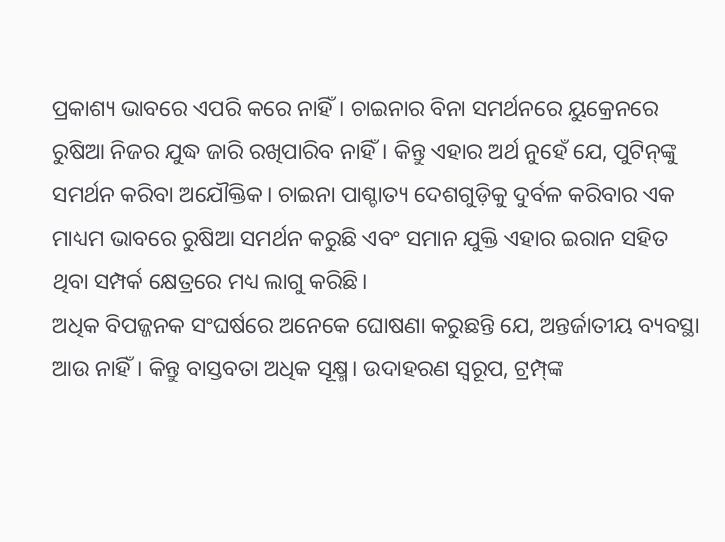ପ୍ରକାଶ୍ୟ ଭାବରେ ଏପରି କରେ ନାହିଁ। ଚାଇନାର ବିନା ସମର୍ଥନରେ ୟୁକ୍ରେନରେ ରୁଷିଆ ନିଜର ଯୁଦ୍ଧ ଜାରି ରଖିପାରିବ ନାହିଁ। କିନ୍ତୁ ଏହାର ଅର୍ଥ ନୁହେଁ ଯେ, ପୁଟିନ୍‌ଙ୍କୁ ସମର୍ଥନ କରିବା ଅଯୌକ୍ତିକ। ଚାଇନା ପାଶ୍ଚାତ୍ୟ ଦେଶଗୁଡ଼ିକୁ ଦୁର୍ବଳ କରିବାର ଏକ ମାଧ୍ୟମ ଭାବରେ ରୁଷିଆ ସମର୍ଥନ କରୁଛି ଏବଂ ସମାନ ଯୁକ୍ତି ଏହାର ଇରାନ ସହିତ ଥିବା ସମ୍ପର୍କ କ୍ଷେତ୍ରରେ ମଧ୍ୟ ଲାଗୁ କରିଛି।
ଅଧିକ ବିପଜ୍ଜନକ ସଂଘର୍ଷରେ ଅନେକେ ଘୋଷଣା କରୁଛନ୍ତି ଯେ, ଅନ୍ତର୍ଜାତୀୟ ବ୍ୟବସ୍ଥା ଆଉ ନାହିଁ। କିନ୍ତୁ ବାସ୍ତବତା ଅଧିକ ସୂକ୍ଷ୍ମ। ଉଦାହରଣ ସ୍ବରୂପ, ଟ୍ରମ୍ପ୍‌ଙ୍କ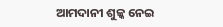ଆମଦାନୀ ଶୁଳ୍କ ନେଇ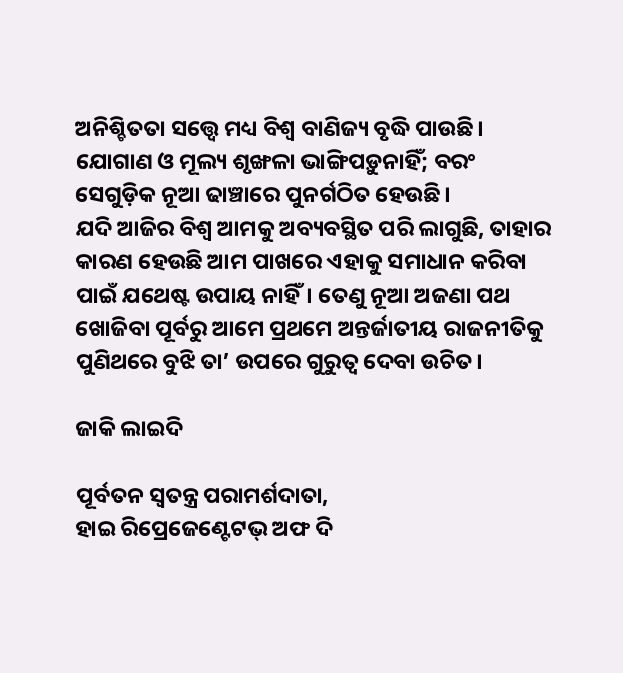ଅନିଶ୍ଚିତତା ସତ୍ତ୍ୱେ ମଧ୍ୟ ବିଶ୍ୱ ବାଣିଜ୍ୟ ବୃଦ୍ଧି ପାଉଛି। ଯୋଗାଣ ଓ ମୂଲ୍ୟ ଶୃଙ୍ଖଳା ଭାଙ୍ଗିପଡ଼ୁନାହିଁ; ବରଂ ସେଗୁଡ଼ିକ ନୂଆ ଢାଞ୍ଚାରେ ପୁନର୍ଗଠିତ ହେଉଛି।
ଯଦି ଆଜିର ବିଶ୍ୱ ଆମକୁ ଅବ୍ୟବସ୍ଥିତ ପରି ଲାଗୁଛି, ତାହାର କାରଣ ହେଉଛି ଆମ ପାଖରେ ଏହାକୁ ସମାଧାନ କରିବା ପାଇଁ ଯଥେଷ୍ଟ ଉପାୟ ନାହିଁ। ତେଣୁ ନୂଆ ଅଜଣା ପଥ ଖୋଜିବା ପୂର୍ବରୁ ଆମେ ପ୍ରଥମେ ଅନ୍ତର୍ଜାତୀୟ ରାଜନୀତିକୁ ପୁଣିଥରେ ବୁଝି ତା’ ଉପରେ ଗୁରୁତ୍ୱ ଦେବା ଉଚିତ।

ଜାକି ଲାଇଦି

ପୂର୍ବତନ ସ୍ବତନ୍ତ୍ର ପରାମର୍ଶଦାତା,
ହାଇ ରିପ୍ରେଜେଣ୍ଟେଟଭ୍‌ ଅଫ ଦି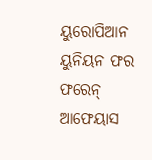ୟୁରୋପିଆନ ୟୁନିୟନ ଫର ଫରେନ୍‌ ଆଫେୟାସ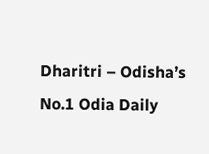Dharitri – Odisha’s No.1 Odia Daily